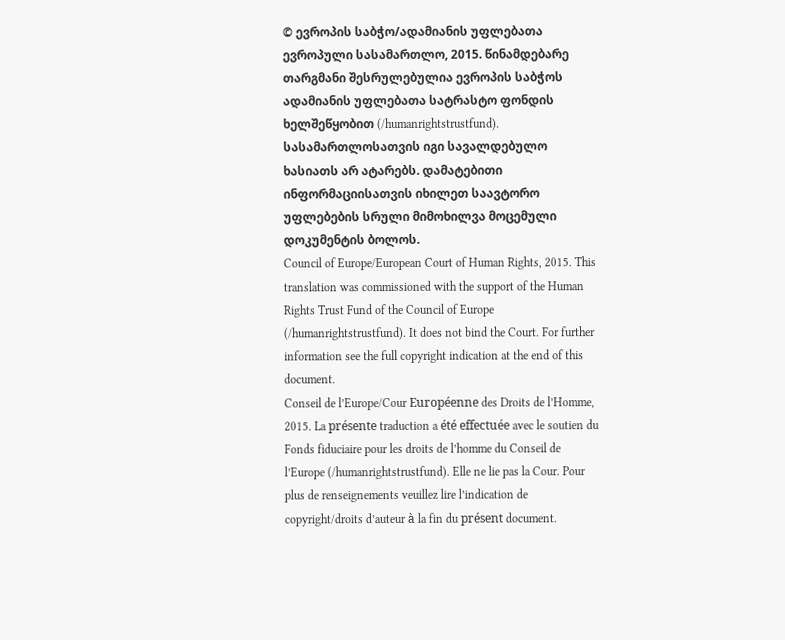© ევროპის საბჭო/ადამიანის უფლებათა ევროპული სასამართლო, 2015. წინამდებარე თარგმანი შესრულებულია ევროპის საბჭოს ადამიანის უფლებათა სატრასტო ფონდის ხელშეწყობით (/humanrightstrustfund). სასამართლოსათვის იგი სავალდებულო ხასიათს არ ატარებს. დამატებითი ინფორმაციისათვის იხილეთ საავტორო უფლებების სრული მიმოხილვა მოცემული დოკუმენტის ბოლოს.
Council of Europe/European Court of Human Rights, 2015. This translation was commissioned with the support of the Human Rights Trust Fund of the Council of Europe (/humanrightstrustfund). It does not bind the Court. For further information see the full copyright indication at the end of this document.
Conseil de l’Europe/Cour Européenne des Droits de l’Homme, 2015. La présente traduction a été effectuée avec le soutien du Fonds fiduciaire pour les droits de l’homme du Conseil de l’Europe (/humanrightstrustfund). Elle ne lie pas la Cour. Pour plus de renseignements veuillez lire l’indication de copyright/droits d’auteur à la fin du présent document.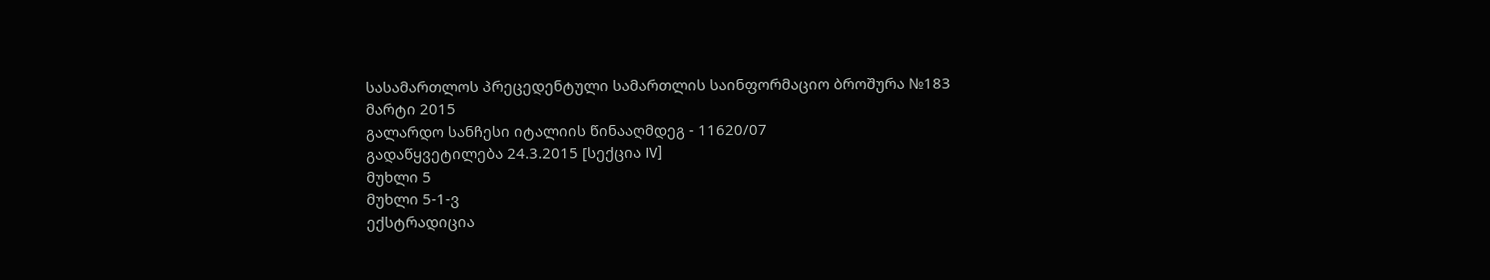სასამართლოს პრეცედენტული სამართლის საინფორმაციო ბროშურა №183
მარტი 2015
გალარდო სანჩესი იტალიის წინააღმდეგ - 11620/07
გადაწყვეტილება 24.3.2015 [სექცია IV]
მუხლი 5
მუხლი 5-1-ვ
ექსტრადიცია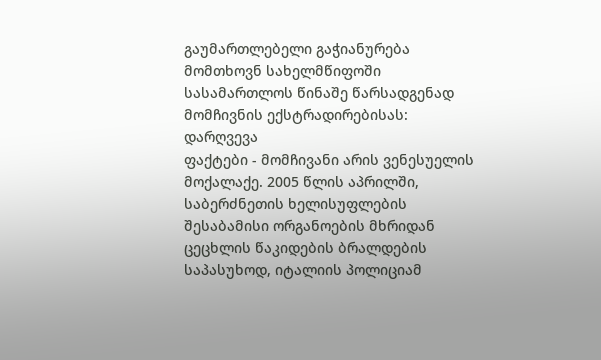გაუმართლებელი გაჭიანურება მომთხოვნ სახელმწიფოში სასამართლოს წინაშე წარსადგენად მომჩივნის ექსტრადირებისას: დარღვევა
ფაქტები - მომჩივანი არის ვენესუელის მოქალაქე. 2005 წლის აპრილში, საბერძნეთის ხელისუფლების შესაბამისი ორგანოების მხრიდან ცეცხლის წაკიდების ბრალდების საპასუხოდ, იტალიის პოლიციამ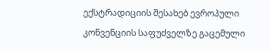ექსტრადიციის შესახებ ევროპული კონვენციის საფუძველზე გაცემული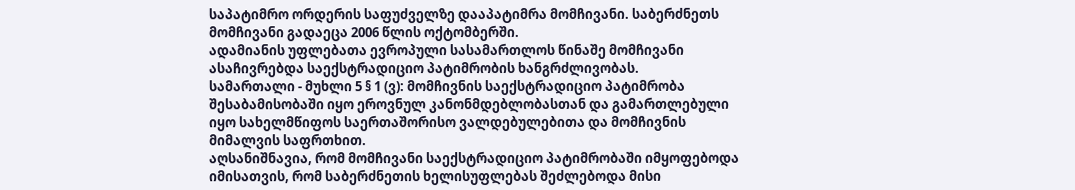საპატიმრო ორდერის საფუძველზე დააპატიმრა მომჩივანი. საბერძნეთს მომჩივანი გადაეცა 2006 წლის ოქტომბერში.
ადამიანის უფლებათა ევროპული სასამართლოს წინაშე მომჩივანი ასაჩივრებდა საექსტრადიციო პატიმრობის ხანგრძლივობას.
სამართალი - მუხლი 5 § 1 (ვ): მომჩივნის საექსტრადიციო პატიმრობა შესაბამისობაში იყო ეროვნულ კანონმდებლობასთან და გამართლებული იყო სახელმწიფოს საერთაშორისო ვალდებულებითა და მომჩივნის მიმალვის საფრთხით.
აღსანიშნავია, რომ მომჩივანი საექსტრადიციო პატიმრობაში იმყოფებოდა იმისათვის, რომ საბერძნეთის ხელისუფლებას შეძლებოდა მისი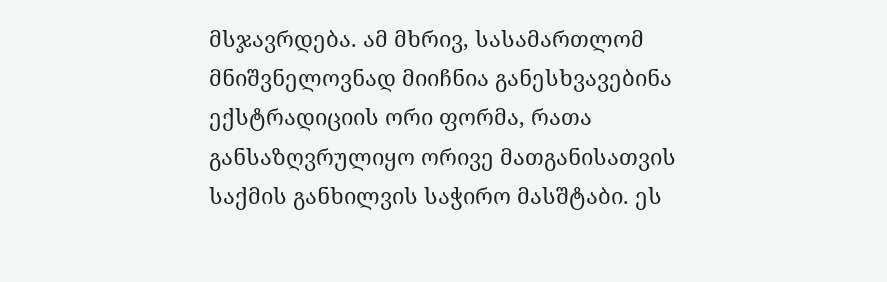მსჯავრდება. ამ მხრივ, სასამართლომ მნიშვნელოვნად მიიჩნია განესხვავებინა ექსტრადიციის ორი ფორმა, რათა განსაზღვრულიყო ორივე მათგანისათვის საქმის განხილვის საჭირო მასშტაბი. ეს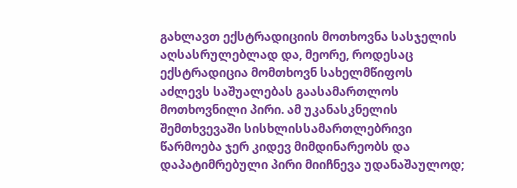გახლავთ ექსტრადიციის მოთხოვნა სასჯელის აღსასრულებლად და, მეორე, როდესაც ექსტრადიცია მომთხოვნ სახელმწიფოს აძლევს საშუალებას გაასამართლოს მოთხოვნილი პირი. ამ უკანასკნელის შემთხვევაში სისხლისსამართლებრივი წარმოება ჯერ კიდევ მიმდინარეობს და დაპატიმრებული პირი მიიჩნევა უდანაშაულოდ;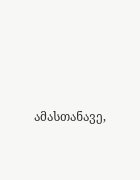ამასთანავე,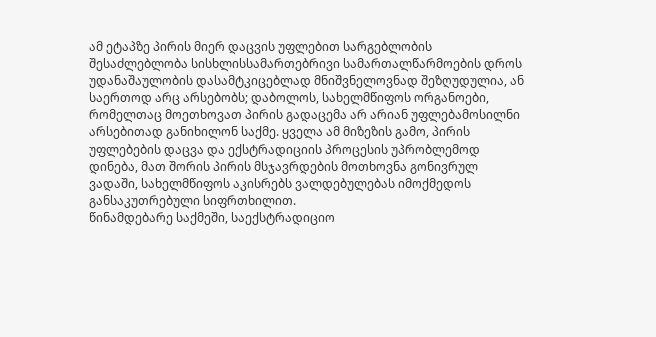ამ ეტაპზე პირის მიერ დაცვის უფლებით სარგებლობის შესაძლებლობა სისხლისსამართებრივი სამართალწარმოების დროს უდანაშაულობის დასამტკიცებლად მნიშვნელოვნად შეზღუდულია, ან საერთოდ არც არსებობს; დაბოლოს, სახელმწიფოს ორგანოები, რომელთაც მოეთხოვათ პირის გადაცემა არ არიან უფლებამოსილნი არსებითად განიხილონ საქმე. ყველა ამ მიზეზის გამო, პირის უფლებების დაცვა და ექსტრადიციის პროცესის უპრობლემოდ დინება, მათ შორის პირის მსჯავრდების მოთხოვნა გონივრულ ვადაში, სახელმწიფოს აკისრებს ვალდებულებას იმოქმედოს განსაკუთრებული სიფრთხილით.
წინამდებარე საქმეში, საექსტრადიციო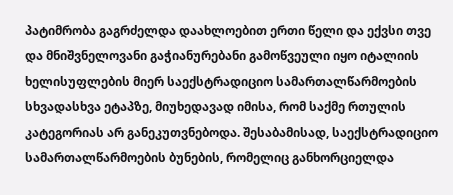პატიმრობა გაგრძელდა დაახლოებით ერთი წელი და ექვსი თვე და მნიშვნელოვანი გაჭიანურებანი გამოწვეული იყო იტალიის ხელისუფლების მიერ საექსტრადიციო სამართალწარმოების სხვადასხვა ეტაპზე, მიუხედავად იმისა, რომ საქმე რთულის კატეგორიას არ განეკუთვნებოდა. შესაბამისად, საექსტრადიციო სამართალწარმოების ბუნების, რომელიც განხორციელდა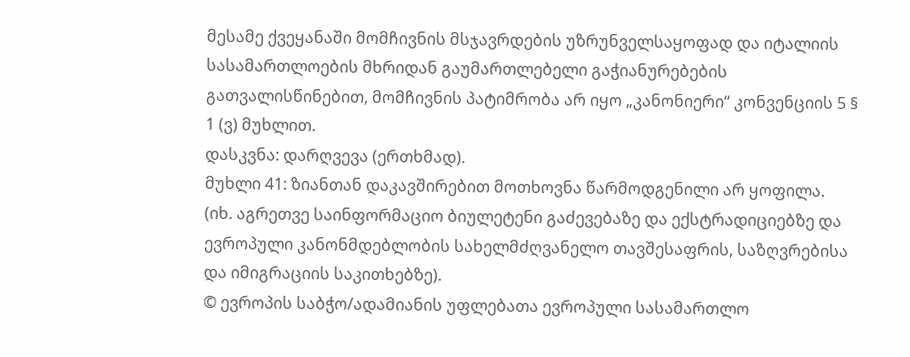მესამე ქვეყანაში მომჩივნის მსჯავრდების უზრუნველსაყოფად და იტალიის სასამართლოების მხრიდან გაუმართლებელი გაჭიანურებების გათვალისწინებით, მომჩივნის პატიმრობა არ იყო „კანონიერი“ კონვენციის 5 § 1 (ვ) მუხლით.
დასკვნა: დარღვევა (ერთხმად).
მუხლი 41: ზიანთან დაკავშირებით მოთხოვნა წარმოდგენილი არ ყოფილა.
(იხ. აგრეთვე საინფორმაციო ბიულეტენი გაძევებაზე და ექსტრადიციებზე და ევროპული კანონმდებლობის სახელმძღვანელო თავშესაფრის, საზღვრებისა და იმიგრაციის საკითხებზე).
© ევროპის საბჭო/ადამიანის უფლებათა ევროპული სასამართლო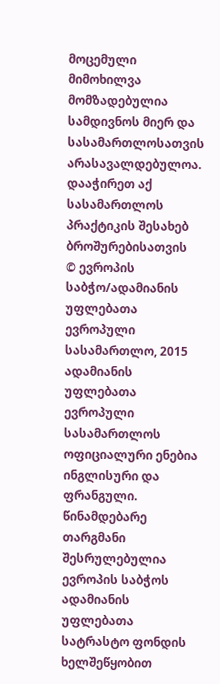მოცემული მიმოხილვა მომზადებულია სამდივნოს მიერ და სასამართლოსათვის არასავალდებულოა.
დააჭირეთ აქ სასამართლოს პრაქტიკის შესახებ ბროშურებისათვის
© ევროპის საბჭო/ადამიანის უფლებათა ევროპული სასამართლო, 2015
ადამიანის უფლებათა ევროპული სასამართლოს ოფიციალური ენებია ინგლისური და ფრანგული. წინამდებარე თარგმანი შესრულებულია ევროპის საბჭოს ადამიანის უფლებათა სატრასტო ფონდის ხელშეწყობით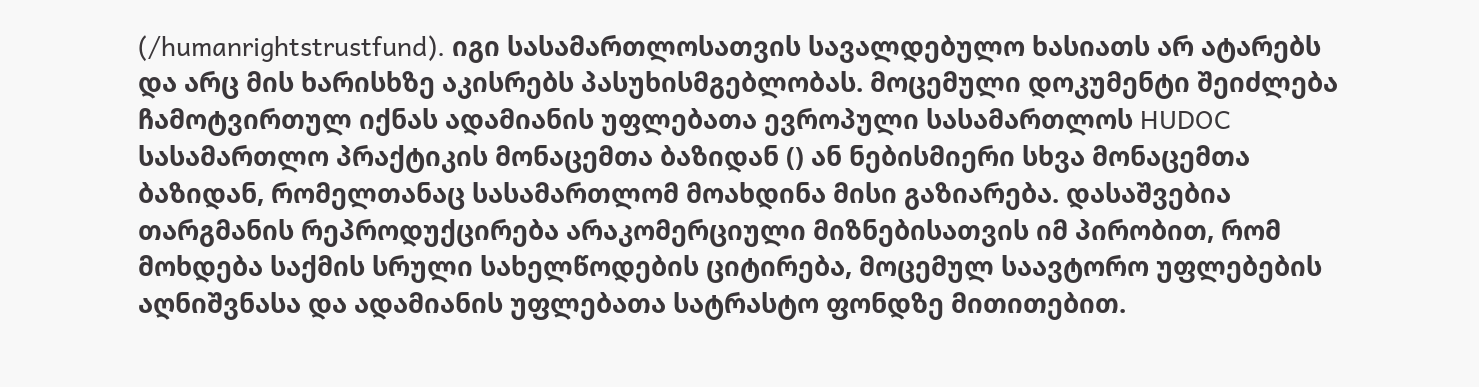(/humanrightstrustfund). იგი სასამართლოსათვის სავალდებულო ხასიათს არ ატარებს და არც მის ხარისხზე აკისრებს პასუხისმგებლობას. მოცემული დოკუმენტი შეიძლება ჩამოტვირთულ იქნას ადამიანის უფლებათა ევროპული სასამართლოს HUDOC სასამართლო პრაქტიკის მონაცემთა ბაზიდან () ან ნებისმიერი სხვა მონაცემთა ბაზიდან, რომელთანაც სასამართლომ მოახდინა მისი გაზიარება. დასაშვებია თარგმანის რეპროდუქცირება არაკომერციული მიზნებისათვის იმ პირობით, რომ მოხდება საქმის სრული სახელწოდების ციტირება, მოცემულ საავტორო უფლებების აღნიშვნასა და ადამიანის უფლებათა სატრასტო ფონდზე მითითებით.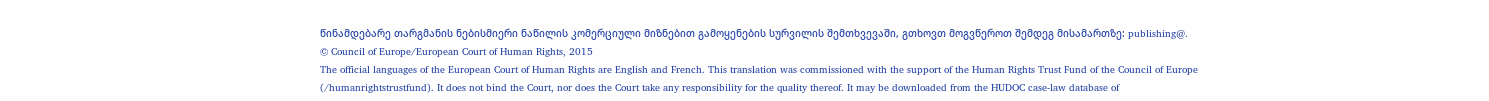წინამდებარე თარგმანის ნებისმიერი ნაწილის კომერციული მიზნებით გამოყენების სურვილის შემთხვევაში, გთხოვთ მოგვწეროთ შემდეგ მისამართზე: publishing@.
© Council of Europe/European Court of Human Rights, 2015
The official languages of the European Court of Human Rights are English and French. This translation was commissioned with the support of the Human Rights Trust Fund of the Council of Europe (/humanrightstrustfund). It does not bind the Court, nor does the Court take any responsibility for the quality thereof. It may be downloaded from the HUDOC case-law database of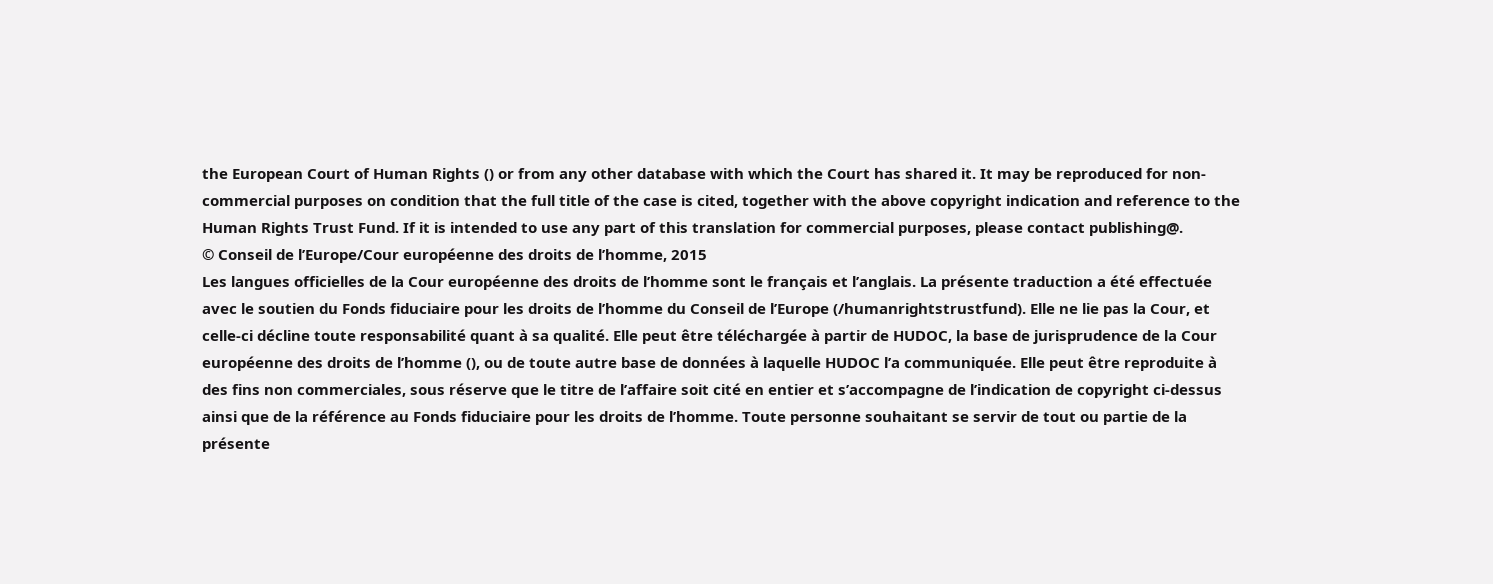the European Court of Human Rights () or from any other database with which the Court has shared it. It may be reproduced for non-commercial purposes on condition that the full title of the case is cited, together with the above copyright indication and reference to the Human Rights Trust Fund. If it is intended to use any part of this translation for commercial purposes, please contact publishing@.
© Conseil de l’Europe/Cour européenne des droits de l’homme, 2015
Les langues officielles de la Cour européenne des droits de l’homme sont le français et l’anglais. La présente traduction a été effectuée avec le soutien du Fonds fiduciaire pour les droits de l’homme du Conseil de l’Europe (/humanrightstrustfund). Elle ne lie pas la Cour, et celle-ci décline toute responsabilité quant à sa qualité. Elle peut être téléchargée à partir de HUDOC, la base de jurisprudence de la Cour européenne des droits de l’homme (), ou de toute autre base de données à laquelle HUDOC l’a communiquée. Elle peut être reproduite à des fins non commerciales, sous réserve que le titre de l’affaire soit cité en entier et s’accompagne de l’indication de copyright ci-dessus ainsi que de la référence au Fonds fiduciaire pour les droits de l’homme. Toute personne souhaitant se servir de tout ou partie de la présente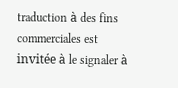traduction à des fins commerciales est invitée à le signaler à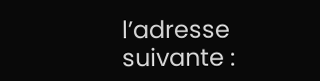l’adresse suivante :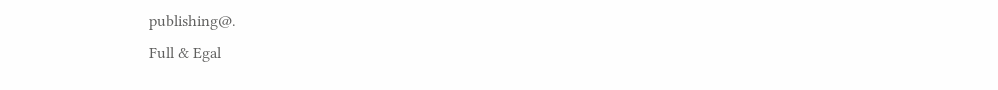publishing@.
Full & Egal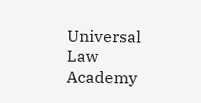Universal Law Academy